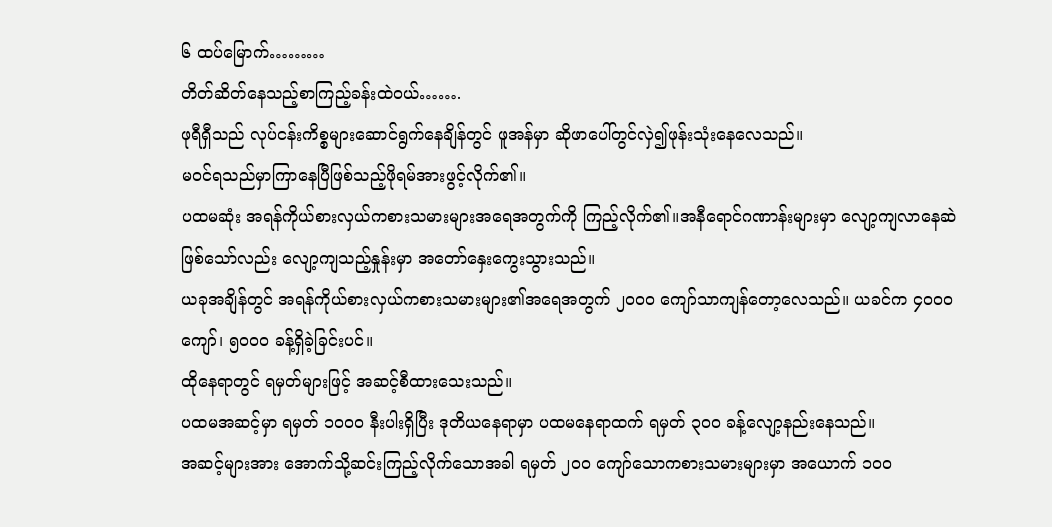၆ ထပ်မြောက်………
တိတ်ဆိတ်နေသည့်စာကြည့်ခန်းထဲဝယ်…….
ဖုရီရှီသည် လုပ်ငန်းကိစ္စများဆောင်ရွက်နေချိန်တွင် ဖူအန်မှာ ဆိုဖာပေါ်တွင်လှဲ၍ဖုန်းသုံးနေလေသည်။
မဝင်ရသည်မှာကြာနေပြီဖြစ်သည့်ဖိုရမ်အားဖွင့်လိုက်၏။
ပထမဆုံး အရန်ကိုယ်စားလှယ်ကစားသမားများအရေအတွက်ကို ကြည့်လိုက်၏။အနီရောင်ဂဏာန်းများမှာ လျော့ကျလာနေဆဲဖြစ်သော်လည်း လျော့ကျသည့်နှုန်းမှာ အတော်နှေးကွေးသွားသည်။
ယခုအချိန်တွင် အရန်ကိုယ်စားလှယ်ကစားသမားများ၏အရေအတွက် ၂၀၀၀ ကျော်သာကျန်တော့လေသည်။ ယခင်က ၄၀၀၀ ကျော်၊ ၅၀၀၀ ခန့်ရှိခဲ့ခြင်းပင်။
ထိုနေရာတွင် ရမှတ်များဖြင့် အဆင့်စီထားသေးသည်။
ပထမအဆင့်မှာ ရမှတ် ၁၀၀၀ နီးပါးရှိပြီး ဒုတိယနေရာမှာ ပထမနေရာထက် ရမှတ် ၃၀၀ ခန့်လျော့နည်းနေသည်။
အဆင့်များအား အောက်သို့ဆင်းကြည့်လိုက်သောအခါ ရမှတ် ၂၀၀ ကျော်သောကစားသမားများမှာ အယောက် ၁၀၀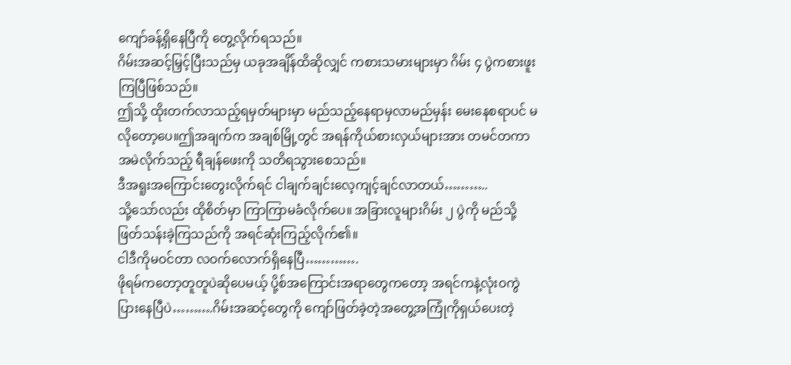ကျော်ခန့်ရှိနေပြီကို တွေ့လိုက်ရသည်။
ဂိမ်းအဆင့်မြှင့်ပြီးသည်မှ ယခုအချိန်ထိဆိုလျှင် ကစားသမားများမှာ ဂိမ်း ၄ ပွဲကစားဖူးကြပြီဖြစ်သည်။
ဤသို့ ထိုးတက်လာသည့်ရမှတ်များမှာ မည်သည့်နေရာမှလာမည်မှန်း မေးနေစရာပင် မလိုတော့ပေ။ဤအချက်က အချစ်မြို့တွင် အရန်ကိုယ်စားလှယ်များအား တမင်တကာအမဲလိုက်သည့် ရီချန်ဖေးကို သတိရသွားစေသည်။
ဒီအရူးအကြောင်းတွေးလိုက်ရင် ငါချက်ချင်းလေ့ကျင့်ချင်လာတယ်………..
သို့သော်လည်း ထိုစိတ်မှာ ကြာကြာမခံလိုက်ပေ။ အခြားလူများဂိမ်း ၂ ပွဲကို မည်သို့ဖြတ်သန်းခဲ့ကြသည်ကို အရင်ဆုံးကြည့်လိုက်၏။
ငါဒီကိုမဝင်တာ လဝက်လောက်ရှိနေပြီ………….
ဖိုရမ်ကတော့တူတူပဲဆိုပေမယ့် ပို့စ်အကြောင်းအရာတွေကတော့ အရင်ကနဲ့လုံးဝကွဲပြားနေပြီပဲ……….ဂိမ်းအဆင့်တွေကို ကျော်ဖြတ်ခဲ့တဲ့အတွေ့အကြုံကိုရှယ်ပေးတဲ့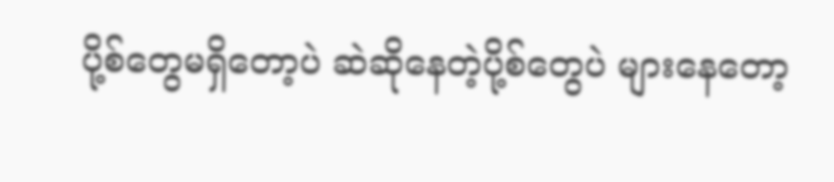ပို့စ်တွေမရှိတော့ပဲ ဆဲဆိုနေတဲ့ပို့စ်တွေပဲ များနေတော့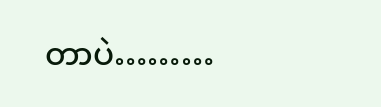တာပဲ………